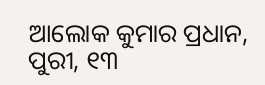ଆଲୋକ କୁମାର ପ୍ରଧାନ, ପୁରୀ, ୧୩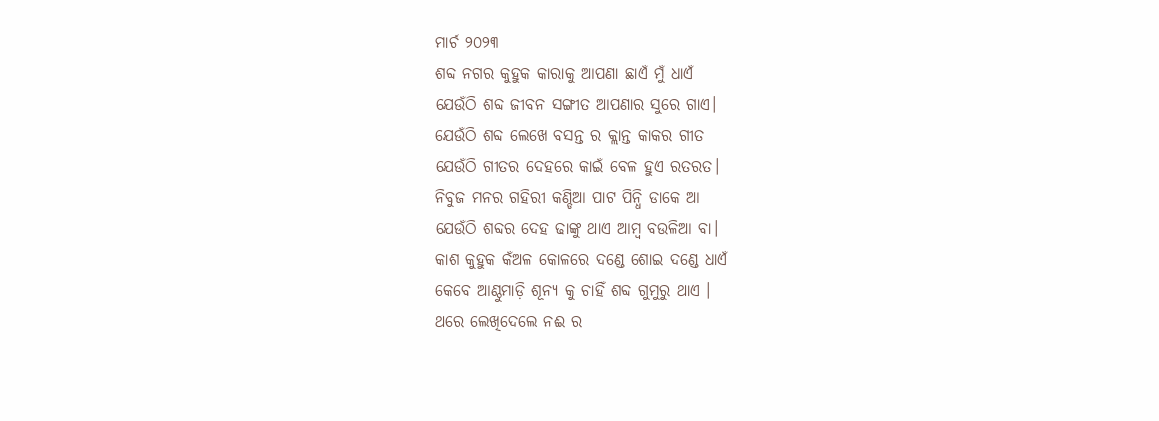ମାର୍ଚ ୨୦୨୩
ଶବ୍ଦ ନଗର କୁହୁକ କାରାକୁ ଆପଣା ଛାଏଁ ମୁଁ ଧାଏଁ
ଯେଉଁଠି ଶବ୍ଦ ଜୀବନ ସଙ୍ଗୀତ ଆପଣାର ସୁରେ ଗାଏ।
ଯେଉଁଠି ଶବ୍ଦ ଲେଖେ ବସନ୍ତ ର କ୍ଲାନ୍ତ କାକର ଗୀତ
ଯେଉଁଠି ଗୀତର ଦେହରେ କାଇଁ ବେଳ ହୁଏ ରତରତ।
ନିବୁଜ ମନର ଗହିରୀ କଣ୍ଡିଆ ପାଟ ପିନ୍ଧି ଡାକେ ଆ
ଯେଉଁଠି ଶବ୍ଦର ଦେହ ଢାଙ୍କୁ ଥାଏ ଆମ୍ବ ବଉଳିଆ ବା।
କାଶ କୁହୁକ କଁଅଳ କୋଳରେ ଦଣ୍ଡେ ଶୋଇ ଦଣ୍ଡେ ଧାଏଁ
କେବେ ଆଣ୍ଠୁମାଡ଼ି ଶୂନ୍ୟ କୁ ଚାହିଁ ଶବ୍ଦ ଗୁମୁରୁ ଥାଏ ।
ଥରେ ଲେଖିଦେଲେ ନଈ ର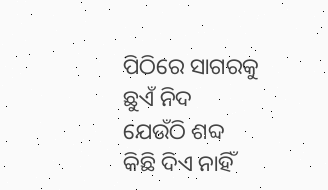ପିଠିରେ ସାଗରକୁ ଛୁଏଁ ନିଦ
ଯେଉଁଠି ଶବ୍ଦ କିଛି ଦିଏ ନାହିଁ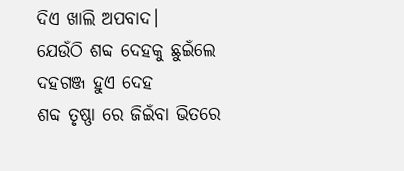ଦିଏ ଖାଲି ଅପବାଦ।
ଯେଉଁଠି ଶବ୍ଦ ଦେହକୁ ଛୁଇଁଲେ ଦହଗଞ୍ଜ ହୁଏ ଦେହ
ଶବ୍ଦ ତୃଷ୍ଣା ରେ ଜିଇଁବା ଭିତରେ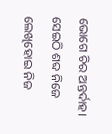ଭୋଗେ ଚିର ଅନ୍ତର୍ଦାହ।
ସେଇଠି ଶବ୍ଦ ନିଜେ ଲେଖିହୋଇ ନିଜ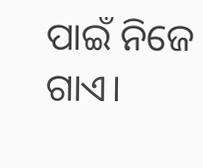ପାଇଁ ନିଜେ ଗାଏ।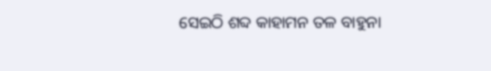ସେଇଠି ଶବ୍ଦ କାହାମନ ତଳ ବାହୁନା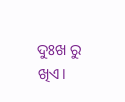ଦୁଃଖ ରୁ ଖିଏ।